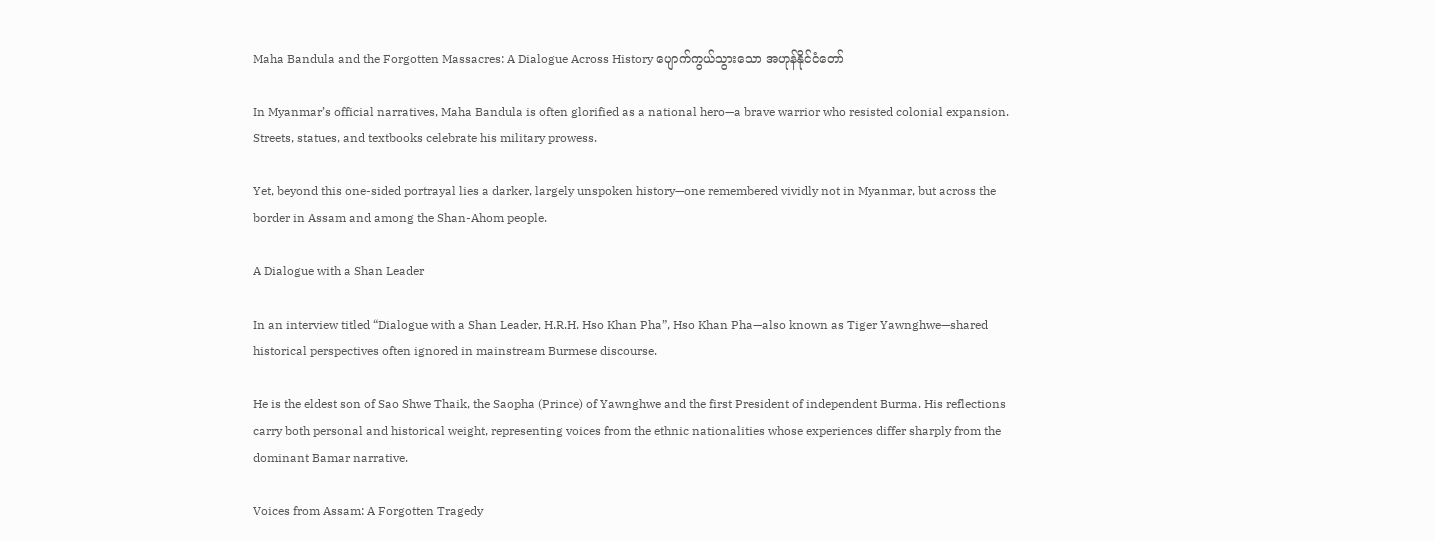Maha Bandula and the Forgotten Massacres: A Dialogue Across History ပျောက်ကွယ်သွားသော အဟုန်နိုင်ငံတော်

In Myanmar’s official narratives, Maha Bandula is often glorified as a national hero—a brave warrior who resisted colonial expansion. Streets, statues, and textbooks celebrate his military prowess.

Yet, beyond this one-sided portrayal lies a darker, largely unspoken history—one remembered vividly not in Myanmar, but across the border in Assam and among the Shan-Ahom people.

A Dialogue with a Shan Leader

In an interview titled “Dialogue with a Shan Leader, H.R.H. Hso Khan Pha”, Hso Khan Pha—also known as Tiger Yawnghwe—shared historical perspectives often ignored in mainstream Burmese discourse.

He is the eldest son of Sao Shwe Thaik, the Saopha (Prince) of Yawnghwe and the first President of independent Burma. His reflections carry both personal and historical weight, representing voices from the ethnic nationalities whose experiences differ sharply from the dominant Bamar narrative.

Voices from Assam: A Forgotten Tragedy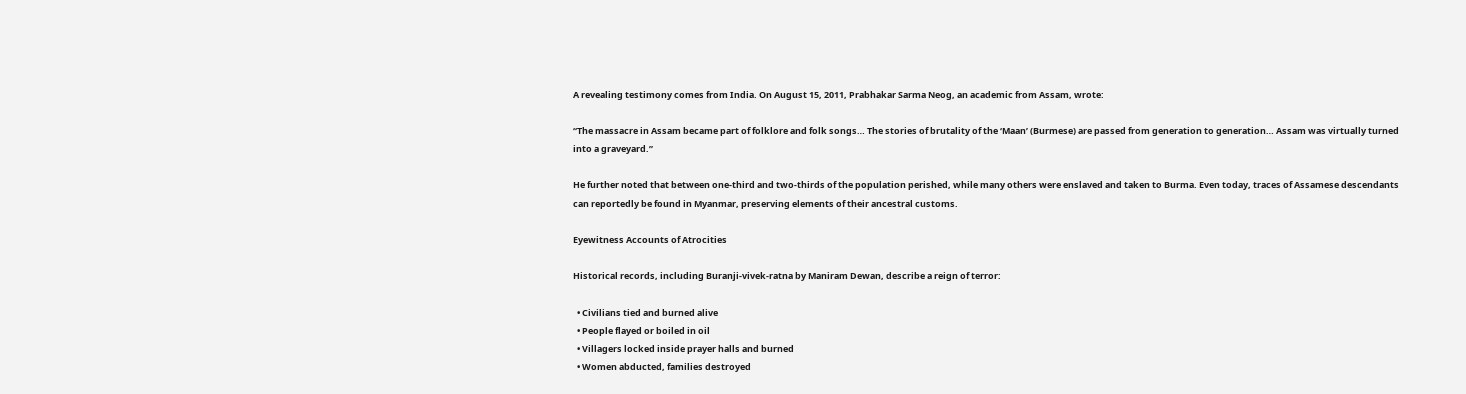A revealing testimony comes from India. On August 15, 2011, Prabhakar Sarma Neog, an academic from Assam, wrote:

“The massacre in Assam became part of folklore and folk songs… The stories of brutality of the ‘Maan’ (Burmese) are passed from generation to generation… Assam was virtually turned into a graveyard.”

He further noted that between one-third and two-thirds of the population perished, while many others were enslaved and taken to Burma. Even today, traces of Assamese descendants can reportedly be found in Myanmar, preserving elements of their ancestral customs.

Eyewitness Accounts of Atrocities

Historical records, including Buranji-vivek-ratna by Maniram Dewan, describe a reign of terror:

  • Civilians tied and burned alive
  • People flayed or boiled in oil
  • Villagers locked inside prayer halls and burned
  • Women abducted, families destroyed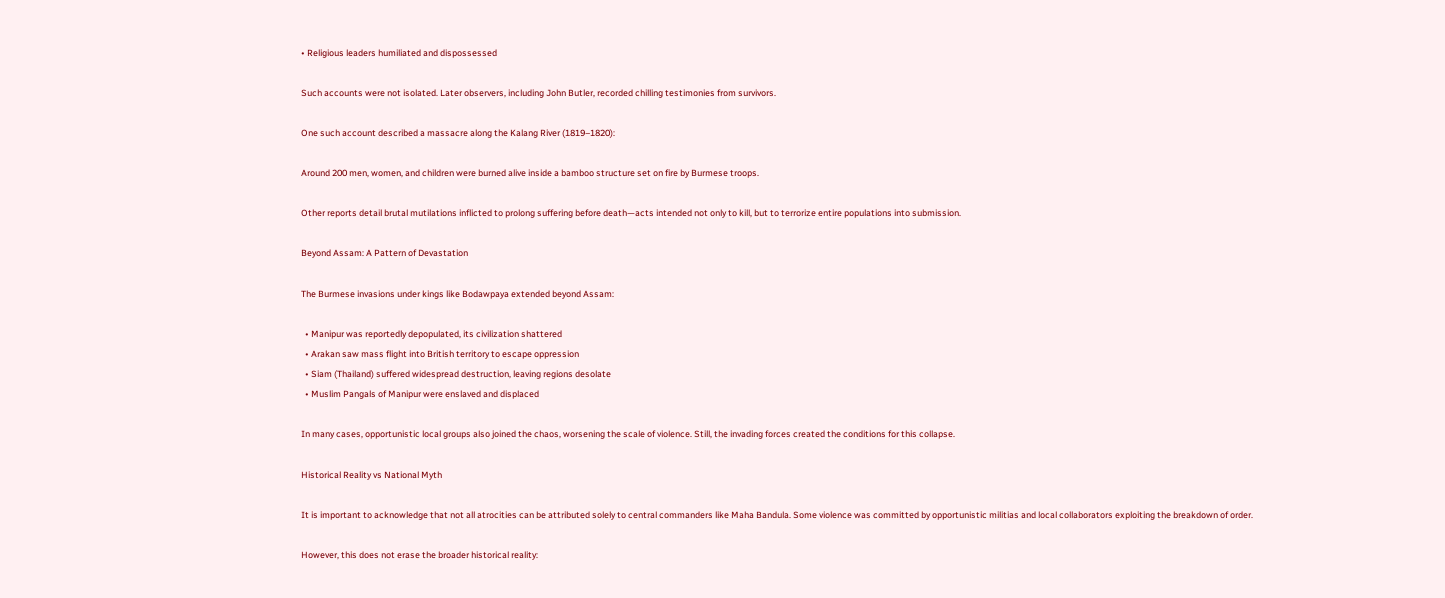• Religious leaders humiliated and dispossessed

Such accounts were not isolated. Later observers, including John Butler, recorded chilling testimonies from survivors.

One such account described a massacre along the Kalang River (1819–1820):

Around 200 men, women, and children were burned alive inside a bamboo structure set on fire by Burmese troops.

Other reports detail brutal mutilations inflicted to prolong suffering before death—acts intended not only to kill, but to terrorize entire populations into submission.

Beyond Assam: A Pattern of Devastation

The Burmese invasions under kings like Bodawpaya extended beyond Assam:

  • Manipur was reportedly depopulated, its civilization shattered
  • Arakan saw mass flight into British territory to escape oppression
  • Siam (Thailand) suffered widespread destruction, leaving regions desolate
  • Muslim Pangals of Manipur were enslaved and displaced

In many cases, opportunistic local groups also joined the chaos, worsening the scale of violence. Still, the invading forces created the conditions for this collapse.

Historical Reality vs National Myth

It is important to acknowledge that not all atrocities can be attributed solely to central commanders like Maha Bandula. Some violence was committed by opportunistic militias and local collaborators exploiting the breakdown of order.

However, this does not erase the broader historical reality: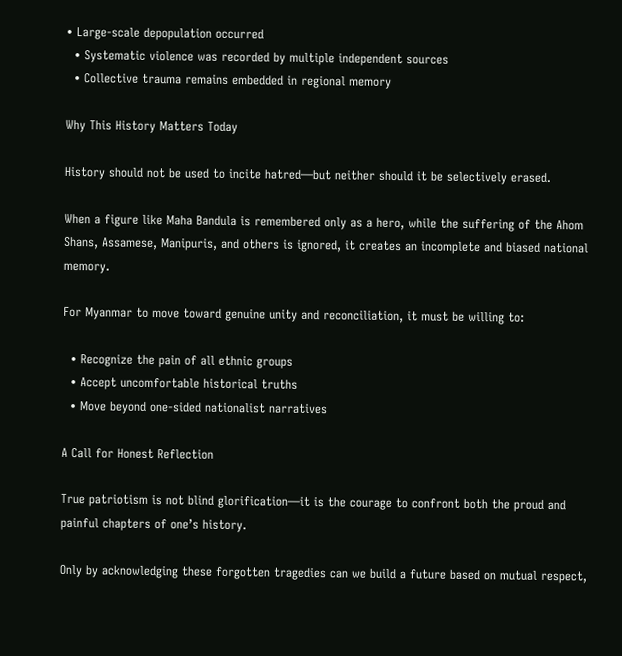• Large-scale depopulation occurred
  • Systematic violence was recorded by multiple independent sources
  • Collective trauma remains embedded in regional memory

Why This History Matters Today

History should not be used to incite hatred—but neither should it be selectively erased.

When a figure like Maha Bandula is remembered only as a hero, while the suffering of the Ahom Shans, Assamese, Manipuris, and others is ignored, it creates an incomplete and biased national memory.

For Myanmar to move toward genuine unity and reconciliation, it must be willing to:

  • Recognize the pain of all ethnic groups
  • Accept uncomfortable historical truths
  • Move beyond one-sided nationalist narratives

A Call for Honest Reflection

True patriotism is not blind glorification—it is the courage to confront both the proud and painful chapters of one’s history.

Only by acknowledging these forgotten tragedies can we build a future based on mutual respect,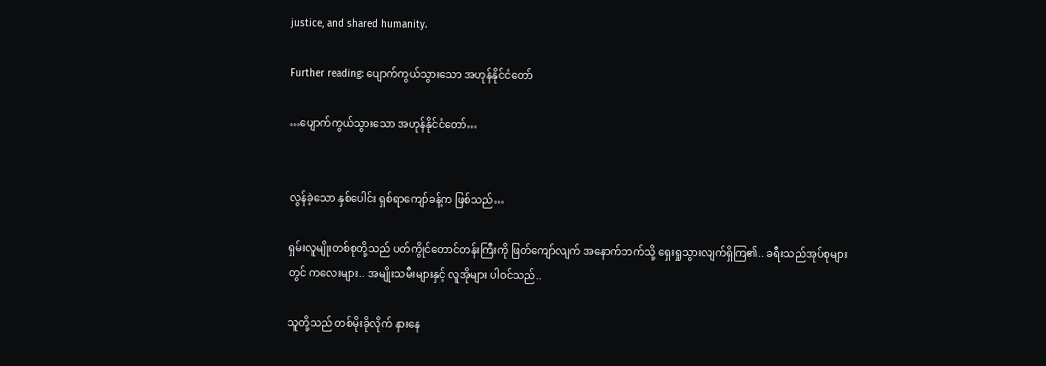justice, and shared humanity.

Further reading: ပျောက်ကွယ်သွားသော အဟုန်နိုင်ငံတော်

…ပျောက်ကွယ်သွားသော အဟုန်နိုင်ငံတော်…


လွန်ခဲ့သော နှစ်ပေါင်း ရှစ်ရာကျော်ခန့်က ဖြစ်သည်…

ရှမ်းလူမျိုးတစ်စုတို့သည် ပတ်ကွိုင်တောင်တန်းကြီးကို ဖြတ်ကျော်လျက် အနောက်ဘက်သို့ ရှေးရှုသွားလျက်ရှိကြ၏.. ခရီးသည်အုပ်စုများတွင် ကလေးများ.. အမျိုးသမီးများနှင့် လူအိုများ ပါဝင်သည်..

သူတို့သည် တစ်မိုးခိုလိုက် နားနေ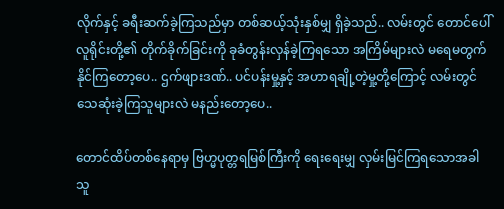လိုက်နှင့် ခရီးဆက်ခဲ့ကြသည်မှာ တစ်ဆယ့်သုံးနှစ်မျှ ရှိခဲ့သည်.. လမ်းတွင် တောင်ပေါ်လူရိုင်းတို့၏ တိုက်ခိုက်ခြင်းကို ခုခံတွန်းလှန်ခဲ့ကြရသော အကြိမ်များလဲ မရေမတွက်နိုင်ကြတော့ပေ.. ဌက်ဖျားဒဏ်.. ပင်ပန်းမှု့နှင့် အဟာရချို့တဲ့မှု့တို့ကြောင့် လမ်းတွင်သေဆုံးခဲ့ကြသူများလဲ မနည်းတော့ပေ..

တောင်ထိပ်တစ်နေရာမှ ဗြဟ္မပုတ္တရမြစ်ကြီးကို ရေးရေးမျှ လှမ်းမြင်ကြရသောအခါ သူ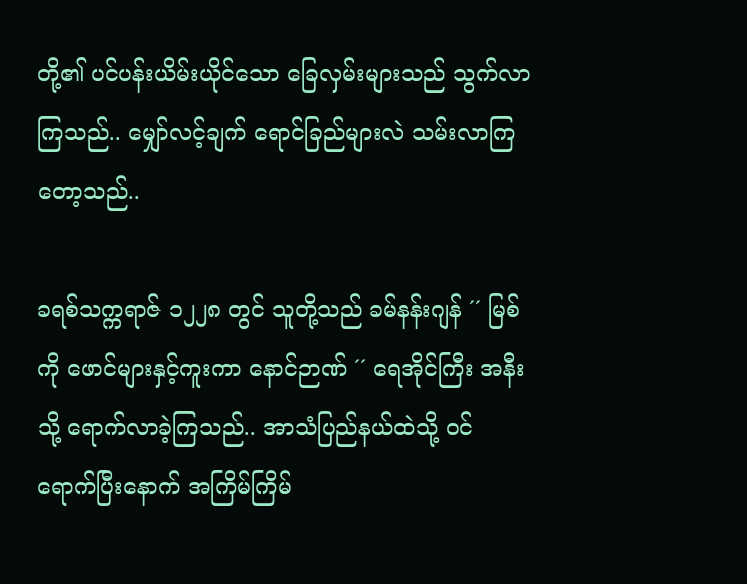တို့၏ ပင်ပန်းယိမ်းယိုင်သော ခြေလှမ်းများသည် သွက်လာကြသည်.. မျှော်လင့်ချက် ရောင်ခြည်များလဲ သမ်းလာကြတော့သည်..

ခရစ်သက္ကရာဇ် ၁၂၂၈ တွင် သူတို့သည် ခမ်နန်းဂျန် ´´ မြစ်ကို ဖောင်များနှင့်ကူးကာ နောင်ဉာဏ် ´´ ရေအိုင်ကြီး အနီးသို့ ရောက်လာခဲ့ကြသည်.. အာသံပြည်နယ်ထဲသို့ ဝင်ရောက်ပြီးနောက် အကြိမ်ကြိမ်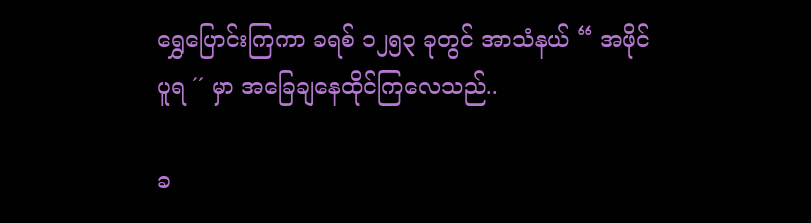ရွှေပြောင်းကြကာ ခရစ် ၁၂၅၃ ခုတွင် အာသံနယ် “ အဖိုင်ပူရ ´´ မှာ အခြေချနေထိုင်ကြလေသည်..

ခ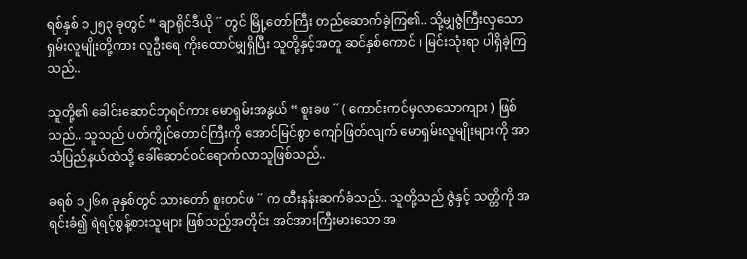ရစ်နှစ် ၁၂၅၃ ခုတွင် “ ချာရိုင်ဒီယို ´´ တွင် မြို့တော်ကြီး တည်ဆောက်ခဲ့ကြ၏.. သို့မျှဇွဲကြီးလှသော ရှမ်းလူမျိုးတို့ကား လူဦးရေ ကိုးထောင်မျှရှိပြီး သူတို့နှင့်အတူ ဆင်နှစ်ကောင် ၊ မြင်းသုံးရာ ပါရှိခဲ့ကြသည်..

သူတို့၏ ခေါင်းဆောင်ဘုရင်ကား မောရှမ်းအနွယ် “ စူးခဖ ´´ ( ကောင်းကင်မှလာသောကျား ) ဖြစ်သည်.. သူသည် ပတ်ကွိုင်တောင်ကြီးကို အောင်မြင်စွာ ကျော်ဖြတ်လျက် မောရှမ်းလူမျိုးများကို အာသံပြည်နယ်ထဲသို့ ခေါ်ဆောင်ဝင်ရောက်လာသူဖြစ်သည်..

ခရစ် ၁၂၆၈ ခုနှစ်တွင် သားတော် စူးတင်ဖ ´´ က ထီးနန်းဆက်ခံသည်.. သူတို့သည် ဇွဲနှင့် သတ္တိကို အရင်းခံ၍ ရဲရင့်စွန့်စားသူများ ဖြစ်သည့်အတိုင်း အင်အားကြီးမားသော အ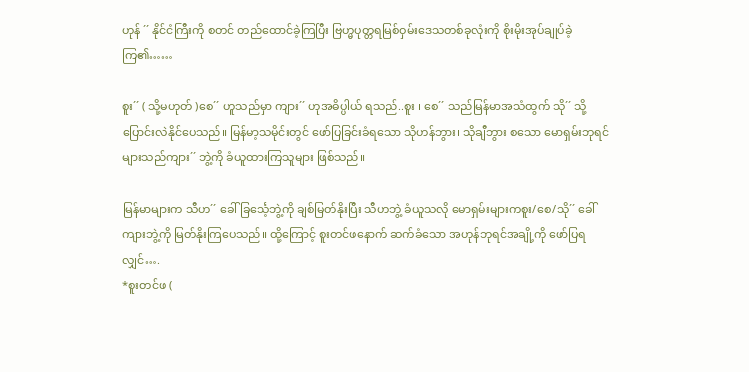ဟုန် ´´ နိုင်ငံကြီးကို စတင် တည်ထောင်ခဲ့ကြပြီး ဗြဟ္မပုတ္တရမြစ်ဝှမ်းဒေသတစ်ခုလုံးကို စိုးမိုးအုပ်ချုပ်ခဲ့ကြ၏……

စူး´´ ( သို့မဟုတ် )စေ´´ ဟူသည်မှာ ကျား´´ ဟုအဓိပ္ပါယ် ရသည်..စူး ၊ စေ´´ သည်မြန်မာအသံထွက် သို´´ သို့ပြောင်းလဲနိုင်ပေသည်။ မြန်မာ့သမိုင်းတွင် ဖော်ပြခြင်းခံရသော သိုဟန်ဘွား၊ သိုချီဘွား စသော မောရှမ်းဘုရင်များသည်ကျား´´ ဘွဲ့ကို ခံယူထားကြသူများ ဖြစ်သည်။

မြန်မာများက သီဟ´´ ခေါ် ခြင်္သေ့ဘွဲ့ကို ချစ်မြတ်နိုးပြီး သီဟဘွဲ့ ခံယူသလို မောရှမ်းများကစူး/စေ/သို´´ ခေါ် ကျားဘွဲ့ကို မြတ်နိုးကြပေသည်။ ထို့ကြောင့် စူးတင်ဖနောက် ဆက်ခံသော အဟုန်ဘုရင်အချို့ကို ဖော်ပြရလျှင်….
*စူးတင်ဖ (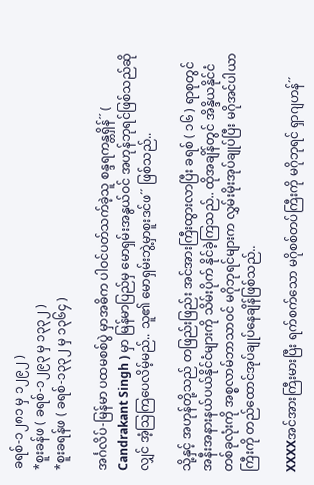ခရစ်-၁၂၈၁ မှ ၁၂၉၂ )
*စူးခန်ဖ ( ခရစ်-၁၂၉၃ မှ ၁၃၃၂ )
*စူးခရန်ဖ ( ခရစ်-၁၃၃၂ မှ ၁၃၆၄ )

အင်္ဂလိပ်-မြန်မာ ပထမစစ်ပွဲ မှာအဓိက ပါဝင်ပတ်သက်ခဲ့သူ စန္ဒရကန္တရှိန်´´ ( Candrakant Singh ) မှာ မြန်မာပြည်မှ မောရှမ်းအနွယ်ဝင် အဟုန်ဘုရင်ဖြစ်သည်ဆိုလျှင် အံ့သြကြပေလိမ့်မည်.. သူ၏ မောရှမ်းဘွဲ့မှာစူးဒင်ဖ´´ ဖြစ်သည်..

သို့နှင့် အဟုန်တို့သည် တဖြည်းဖြည်း အင်အားကြီးထွားလာပြီး ခရစ် ( ၁၆ ) ရာစုတွင် အနီးအနားနယ်ပယ်နိုင်ငံများကို သိမ်းပိုက် နိုင်ခဲ့ကြသည်.. ထိုအချိန်တွင် အိန္ဒိယနိုင်ငံတစ်ခုလုံးကို အစ္စလာမ်ဘာသာဝင် မဂိုဘုရင်များက လွှမ်းမိုးအုပ်ချုပ်ပြီး မဂိုအင်ပါယာကြီးကို တည်ထောင်အုပ်ချုပ်နေချိန်ဖြစ်သည်..

XXXXအင်အားကြီးမားပြီး ရက်စက်သော မဂိုစစ်တပ်ကြီးကို မဂိုဘုရင် ရှာဂျဟန်´´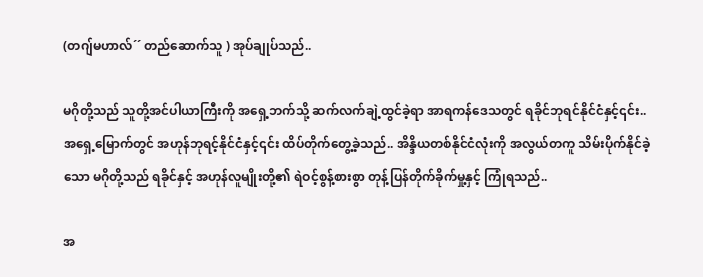(တဂျ်မဟာလ်´´ တည်ဆောက်သူ ) အုပ်ချုပ်သည်..

မဂိုတို့သည် သူတို့အင်ပါယာကြီးကို အရှေ့ဘက်သို့ ဆက်လက်ချဲ့ထွင်ခဲ့ရာ အာရကန်ဒေသတွင် ရခိုင်ဘုရင်နိုင်ငံနှင့်၎င်း.. အရှေ့မြောက်တွင် အဟုန်ဘုရင့်နိုင်ငံနှင့်၎င်း ထိပ်တိုက်တွေ့ခဲ့သည်.. အိန္ဒိယတစ်နိုင်ငံလုံးကို အလွယ်တကူ သိမ်းပိုက်နိုင်ခဲ့သော မဂိုတို့သည် ရခိုင်နှင့် အဟုန်လူမျိုးတို့၏ ရဲဝင့်စွန့်စားစွာ တုန့်ပြန်တိုက်ခိုက်မှု့နှင့် ကြုံရသည်..

အ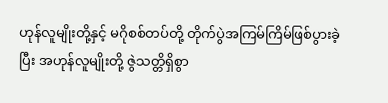ဟုန်လူမျိုးတို့နှင့် မဂိုစစ်တပ်တို့ တိုက်ပွဲအကြမ်ကြိမ်ဖြစ်ပွားခဲ့ပြီး အဟုန်လူမျိုးတို့ ဇွဲသတ္တိရှိစွာ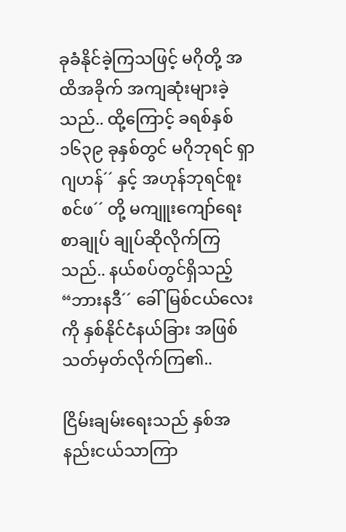ခုခံနိုင်ခဲ့ကြသဖြင့် မဂိုတို့ အထိအခိုက် အကျဆုံးများခဲ့သည်.. ထို့ကြောင့် ခရစ်နှစ် ၁၆၃၉ ခုနှစ်တွင် မဂိုဘုရင် ရှာဂျဟန်´´ နှင့် အဟုန်ဘုရင်စူးစင်ဖ´´ တို့ မကျူးကျော်ရေးစာချုပ် ချုပ်ဆိုလိုက်ကြသည်.. နယ်စပ်တွင်ရှိသည့် “ဘားနဒီ´´ ခေါ် မြစ်ငယ်လေးကို နှစ်နိုင်ငံနယ်ခြား အဖြစ် သတ်မှတ်လိုက်ကြ၏..

ငြိမ်းချမ်းရေးသည် နှစ်အနည်းငယ်သာကြာ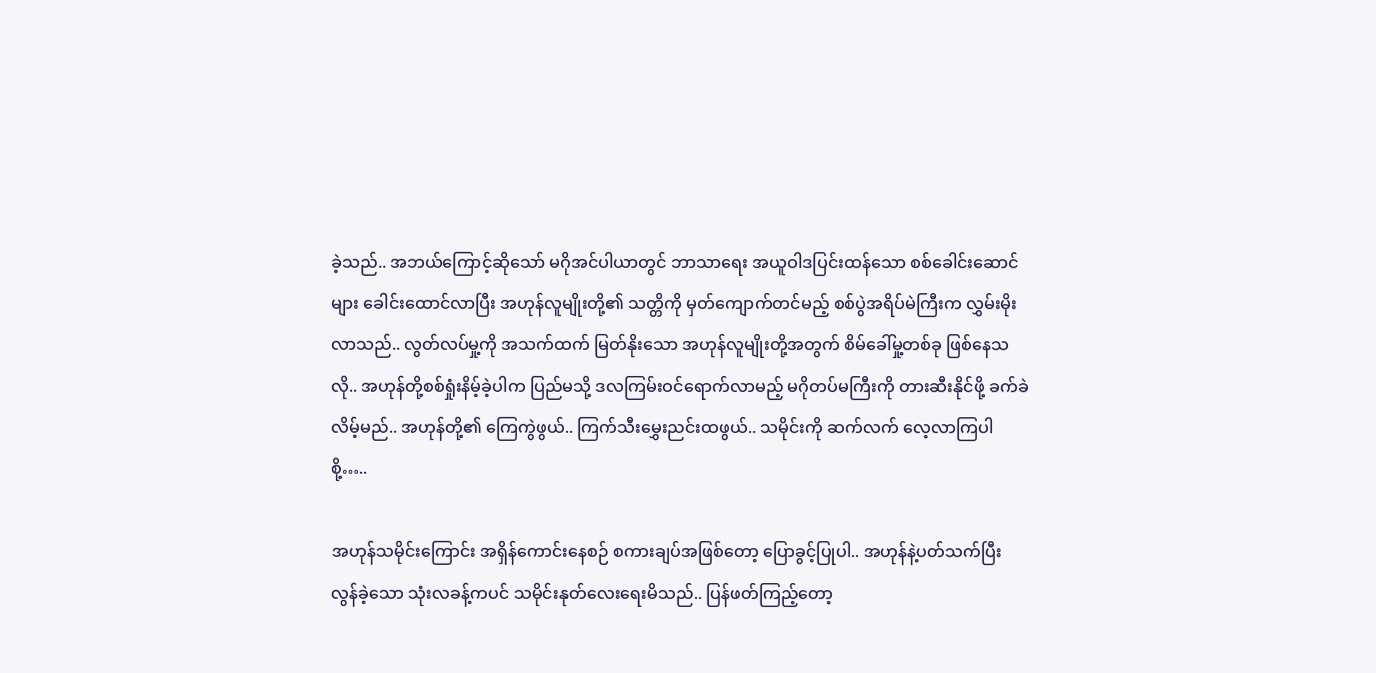ခဲ့သည်.. အဘယ်ကြောင့်ဆိုသော် မဂိုအင်ပါယာတွင် ဘာသာရေး အယူဝါဒပြင်းထန်သော စစ်ခေါင်းဆောင်များ ခေါင်းထောင်လာပြီး အဟုန်လူမျိုးတို့၏ သတ္တိကို မှတ်ကျောက်တင်မည့် စစ်ပွဲအရိပ်မဲကြီးက လွှမ်းမိုးလာသည်.. လွတ်လပ်မှု့ကို အသက်ထက် မြတ်နိုးသော အဟုန်လူမျိုးတို့အတွက် စိမ်ခေါ်မှု့တစ်ခု ဖြစ်နေသလို.. အဟုန်တို့စစ်ရှုံးနိမ့်ခဲ့ပါက ပြည်မသို့ ဒလကြမ်းဝင်ရောက်လာမည့် မဂိုတပ်မကြီးကို တားဆီးနိုင်ဖို့ ခက်ခဲလိမ့်မည်.. အဟုန်တို့၏ ကြေကွဲဖွယ်.. ကြက်သီးမွှေးညင်းထဖွယ်.. သမိုင်းကို ဆက်လက် လေ့လာကြပါစို့…..

အဟုန်သမိုင်းကြောင်း အရှိန်ကောင်းနေစဉ် စကားချပ်အဖြစ်တော့ ပြောခွင့်ပြုပါ.. အဟုန်နဲ့ပတ်သက်ပြီး လွန်ခဲ့သော သုံးလခန့်ကပင် သမိုင်းနုတ်လေးရေးမိသည်.. ပြန်ဖတ်ကြည့်တော့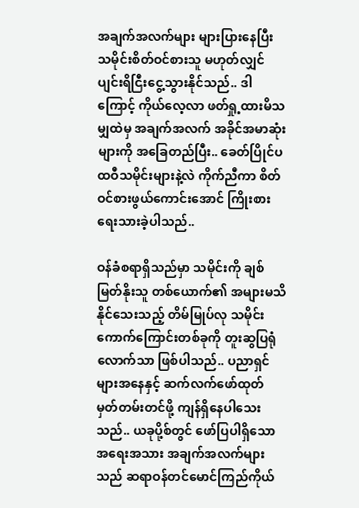အချက်အလက်များ များပြားနေပြီး သမိုင်းစိတ်ဝင်စားသူ မဟုတ်လျှင် ပျင်းရိငြီးငွေ့သွားနိုင်သည်.. ဒါကြောင့် ကိုယ်လေ့လာ ဖတ်ရှု့ထားမိသမျှထဲမှ အချက်အလက် အခိုင်အမာဆုံးများကို အခြေတည်ပြီး.. ခေတ်ပြိုင်ပထဝီသမိုင်းများနဲ့လဲ ကိုက်ညီကာ စိတ်ဝင်စားဖွယ်ကောင်းအောင် ကြိုးစား ရေးသားခဲ့ပါသည်..

ဝန်ခံစရာရှိသည်မှာ သမိုင်းကို ချစ်မြတ်နိုးသူ တစ်ယောက်၏ အများမသိနိုင်သေးသည့် တိမ်မြုပ်လု သမိုင်းကောက်ကြောင်းတစ်ခုကို တူးဆွပြရုံလောက်သာ ဖြစ်ပါသည်.. ပညာရှင်များအနေနှင့် ဆက်လက်ဖော်ထုတ် မှတ်တမ်းတင်ဖို့ ကျန်ရှိနေပါသေးသည်.. ယခုပို့စ်တွင် ဖော်ပြပါရှိသော အရေးအသား အချက်အလက်များသည် ဆရာဝန်တင်မောင်ကြည်ကိုယ်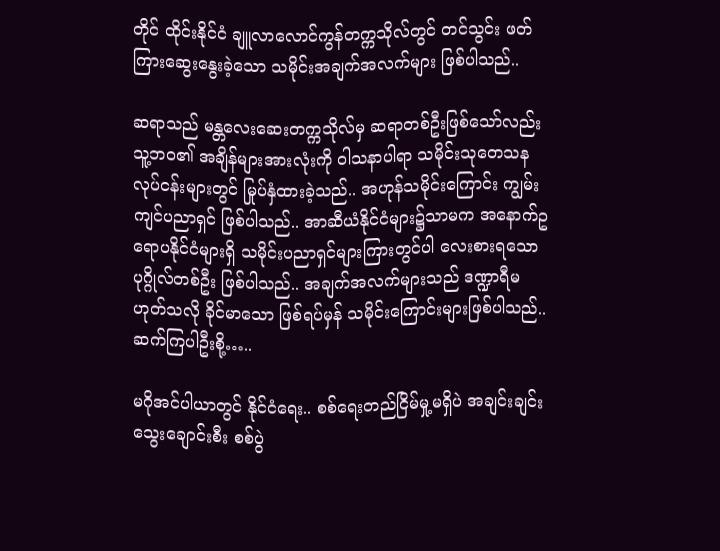တိုင် ထိုင်းနိုင်ငံ ချူလာလောင်ကွန်တက္ကသိုလ်တွင် တင်သွင်း ဖတ်ကြားဆွေးနွေးခဲ့သော သမိုင်းအချက်အလက်များ ဖြစ်ပါသည်..

ဆရာသည် မန္တလေးဆေးတက္ကသိုလ်မှ ဆရာတစ်ဦးဖြစ်သော်လည်း သူ့ဘဝ၏ အချိန်များအားလုံးကို ဝါသနာပါရာ သမိုင်းသုတေသန လုပ်ငန်းများတွင် မြုပ်နှံထားခဲ့သည်.. အဟုန်သမိုင်းကြောင်း ကျွမ်းကျင်ပညာရှင် ဖြစ်ပါသည်.. အာဆီယံနိုင်ငံများ၌သာမက အနောက်ဥရောပနိုင်ငံများရှိ သမိုင်းပညာရှင်များကြားတွင်ပါ လေးစားရသော ပုဂ္ဂိုလ်တစ်ဦး ဖြစ်ပါသည်.. အချက်အလက်များသည် ဒဏ္ဍာရီမဟုတ်သလို ခိုင်မာသော ဖြစ်ရပ်မှန် သမိုင်းကြောင်းများဖြစ်ပါသည်.. ဆက်ကြပါဦးစို့…..

မဂိုအင်ပါယာတွင် နိုင်ငံရေး.. စစ်ရေးတည်ငြိမ်မှု့မရှိပဲ အချင်းချင်းသွေးချောင်းစီး စစ်ပွဲ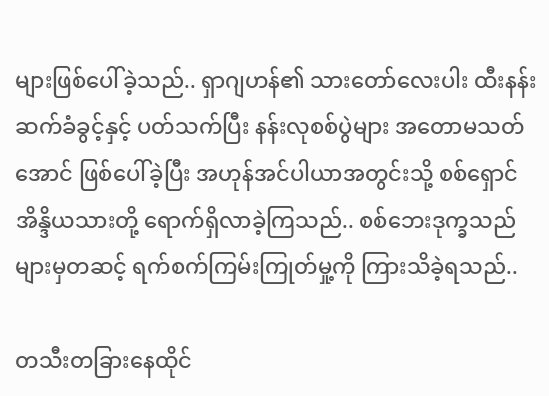များဖြစ်ပေါ်ခဲ့သည်.. ရှာဂျဟန်၏ သားတော်လေးပါး ထီးနန်းဆက်ခံခွင့်နှင့် ပတ်သက်ပြီး နန်းလုစစ်ပွဲများ အတောမသတ်အောင် ဖြစ်ပေါ်ခဲ့ပြီး အဟုန်အင်ပါယာအတွင်းသို့ စစ်ရှောင် အိန္ဒိယသားတို့ ရောက်ရှိလာခဲ့ကြသည်.. စစ်ဘေးဒုက္ခသည်များမှတဆင့် ရက်စက်ကြမ်းကြုတ်မှု့ကို ကြားသိခဲ့ရသည်..

တသီးတခြားနေထိုင်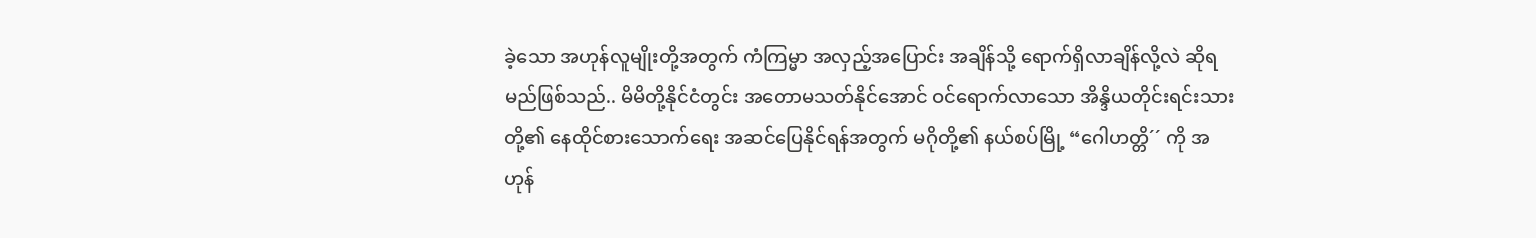ခဲ့သော အဟုန်လူမျိုးတို့အတွက် ကံကြမ္မာ အလှည့်အပြောင်း အချိန်သို့ ရောက်ရှိလာချိန်လို့လဲ ဆိုရမည်ဖြစ်သည်.. မိမိတို့နိုင်ငံတွင်း အတောမသတ်နိုင်အောင် ဝင်ရောက်လာသော အိန္ဒိယတိုင်းရင်းသားတို့၏ နေထိုင်စားသောက်ရေး အဆင်ပြေနိုင်ရန်အတွက် မဂိုတို့၏ နယ်စပ်မြို့ “ဂေါဟတ္တိ´´ ကို အဟုန်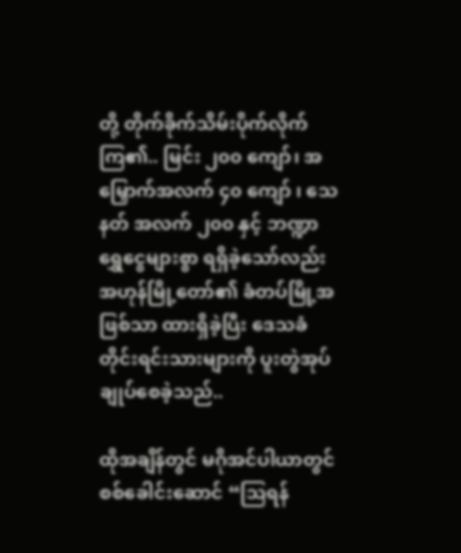တို့ တိုက်ခိုက်သိမ်းပိုက်လိုက်ကြ၏.. မြင်း ၂၀၀ ကျော်၊ အမြှောက်အလက် ၄၀ ကျော် ၊ သေနတ် အလက် ၂၀၀ နှင့် ဘဏ္ဍာရွှေငွေများစွာ ရရှိခဲ့သော်လည်း အဟုန်မြို့တော်၏ ခံတပ်မြို့အဖြစ်သာ ထားရှိခဲ့ပြီး ဒေသခံတိုင်းရင်းသားများကို ပူးတွဲအုပ်ချုပ်စေခဲ့သည်..

ထိုအချိန်တွင် မဂိုအင်ပါယာတွင် စစ်ခေါင်းဆောင် “သြရန်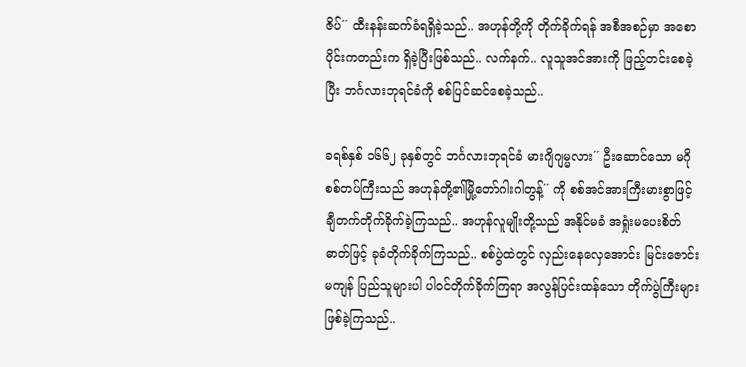ဇိပ်´´ ထီးနန်းဆက်ခံရရှိခဲ့သည်.. အဟုန်တို့ကို တိုက်ခိုက်ရန် အစီအစဉ်မှာ အစောပိုင်းကတည်းက ရှိခဲ့ပြီးဖြစ်သည်.. လက်နက်.. လူသူအင်အားကို ဖြည့်တင်းစေခဲ့ပြီး ဘင်္ဂလားဘုရင်ခံကို စစ်ပြင်ဆင်စေခဲ့သည်..

ခရစ်နှစ် ၁၆၆၂ ခုနှစ်တွင် ဘင်္ဂလားဘုရင်ခံ မားဂျိဂျမ္မလား´´ ဦးဆောင်သော မဂိုစစ်တပ်ကြီးသည် အဟုန်တို့၏မြို့တော်ဂါးဂါတွန့်´´ ကို စစ်အင်အားကြီးမားစွာဖြင့် ချီတက်တိုက်ခိုက်ခဲ့ကြသည်.. အဟုန်လူမျိုးတို့သည် အနိုင်မခံ အရှုံးမပေးစိတ်ဓာတ်ဖြင့် ခုခံတိုက်ခိုက်ကြသည်.. စစ်ပွဲထဲတွင် လှည်းနေလှေအောင်း မြင်းဇောင်းမကျန် ပြည်သူများပါ ပါဝင်တိုက်ခိုက်ကြရာ အလွန်ပြင်းထန်သော တိုက်ပွဲကြီးများ ဖြစ်ခဲ့ကြသည်..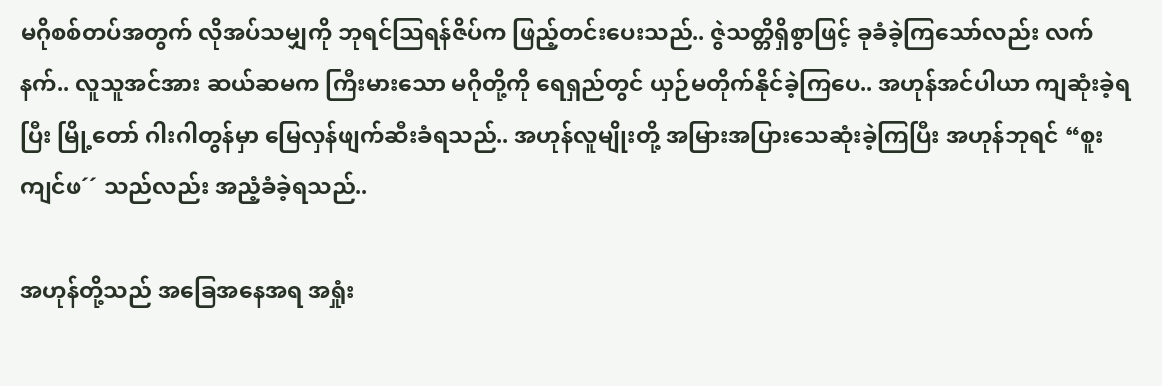မဂိုစစ်တပ်အတွက် လိုအပ်သမျှကို ဘုရင်သြရန်ဇိပ်က ဖြည့်တင်းပေးသည်.. ဇွဲသတ္တိရှိစွာဖြင့် ခုခံခဲ့ကြသော်လည်း လက်နက်.. လူသူအင်အား ဆယ်ဆမက ကြီးမားသော မဂိုတို့ကို ရေရှည်တွင် ယှဉ်မတိုက်နိုင်ခဲ့ကြပေ.. အဟုန်အင်ပါယာ ကျဆုံးခဲ့ရပြီး မြို့တော် ဂါးဂါတွန်မှာ မြေလှန်ဖျက်ဆီးခံရသည်.. အဟုန်လူမျိုးတို့ အမြားအပြားသေဆုံးခဲ့ကြပြီး အဟုန်ဘုရင် “စူးကျင်ဖ´´ သည်လည်း အညံ့ခံခဲ့ရသည်..

အဟုန်တို့သည် အခြေအနေအရ အရှုံး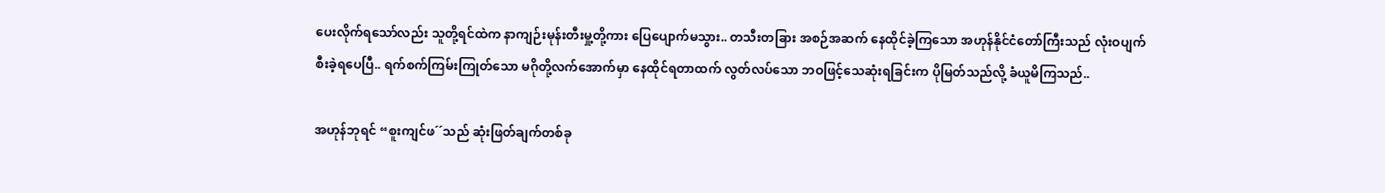ပေးလိုက်ရသော်လည်း သူတို့ရင်ထဲက နာကျဉ်းမုန်းတီးမှု့တို့ကား ပြေပျောက်မသွား.. တသီးတခြား အစဉ်အဆက် နေထိုင်ခဲ့ကြသော အဟုန်နိုင်ငံတော်ကြီးသည် လုံးဝပျက်စီးခဲ့ရပေပြီ.. ရက်စက်ကြမ်းကြုတ်သော မဂိုတို့လက်အောက်မှာ နေထိုင်ရတာထက် လွတ်လပ်သော ဘဝဖြင့်သေဆုံးရခြင်းက ပိုမြတ်သည်လို့ ခံယူမိကြသည်..

အဟုန်ဘုရင် “စူးကျင်ဖ´´သည် ဆုံးဖြတ်ချက်တစ်ခု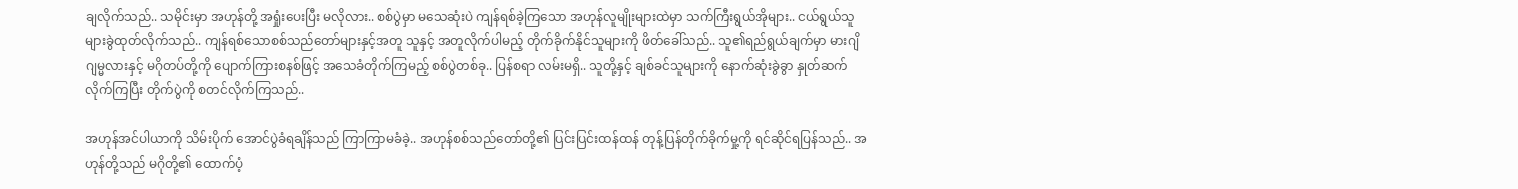ချလိုက်သည်.. သမိုင်းမှာ အဟုန်တို့ အရှုံးပေးပြီး မလိုလား.. စစ်ပွဲမှာ မသေဆုံးပဲ ကျန်ရစ်ခဲ့ကြသော အဟုန်လူမျိုးများထဲမှာ သက်ကြီးရွယ်အိုများ.. ငယ်ရွယ်သူများခွဲထုတ်လိုက်သည်.. ကျန်ရစ်သောစစ်သည်တော်များနှင့်အတူ သူနှင့် အတူလိုက်ပါမည့် တိုက်ခိုက်နိုင်သူများကို ဖိတ်ခေါ်သည်.. သူ၏ရည်ရွယ်ချက်မှာ မားဂျိဂျမ္မလားနှင့် မဂိုတပ်တို့ကို ပျောက်ကြားစနစ်ဖြင့် အသေခံတိုက်ကြမည့် စစ်ပွဲတစ်ခု.. ပြန်စရာ လမ်းမရှိ.. သူတို့နှင့် ချစ်ခင်သူများကို နောက်ဆုံးခွဲခွာ နှုတ်ဆက်လိုက်ကြပြီး တိုက်ပွဲကို စတင်လိုက်ကြသည်..

အဟုန်အင်ပါယာကို သိမ်းပိုက် အောင်ပွဲခံရချိန်သည် ကြာကြာမခံခဲ့.. အဟုန်စစ်သည်တော်တို့၏ ပြင်းပြင်းထန်ထန် တုန့်ပြန်တိုက်ခိုက်မှု့ကို ရင်ဆိုင်ရပြန်သည်.. အဟုန်တို့သည် မဂိုတို့၏ ထောက်ပံ့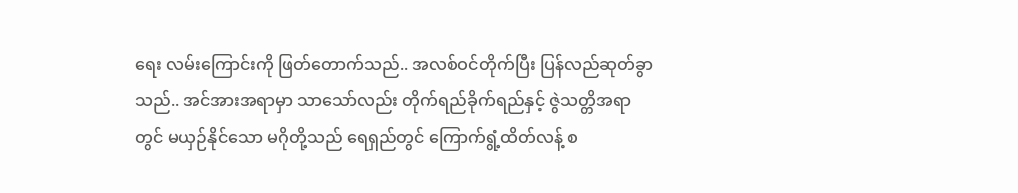ရေး လမ်းကြောင်းကို ဖြတ်တောက်သည်.. အလစ်ဝင်တိုက်ပြီး ပြန်လည်ဆုတ်ခွာသည်.. အင်အားအရာမှာ သာသော်လည်း တိုက်ရည်ခိုက်ရည်နှင့် ဇွဲသတ္တိအရာတွင် မယှဉ်နိုင်သော မဂိုတို့သည် ရေရှည်တွင် ကြောက်ရွံ့ထိတ်လန့် စ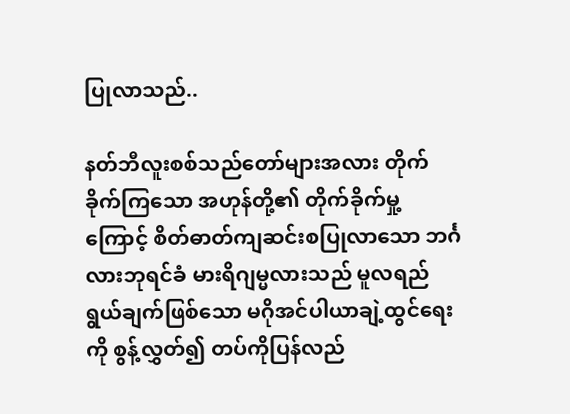ပြုလာသည်..

နတ်ဘီလူးစစ်သည်တော်များအလား တိုက်ခိုက်ကြသော အဟုန်တို့၏ တိုက်ခိုက်မှု့ကြောင့် စိတ်ဓာတ်ကျဆင်းစပြုလာသော ဘင်္ဂလားဘုရင်ခံ မားရိဂျမ္မလားသည် မူလရည်ရွယ်ချက်ဖြစ်သော မဂိုအင်ပါယာချဲ့ထွင်ရေးကို စွန့်လွှတ်၍ တပ်ကိုပြန်လည်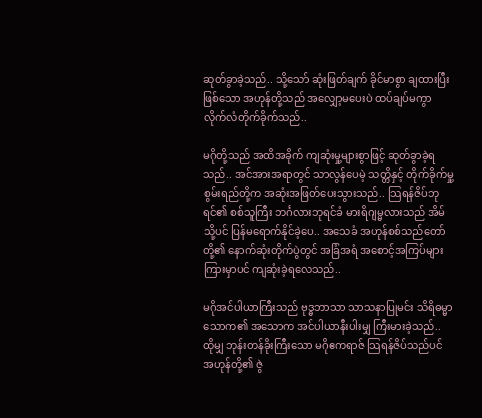ဆုတ်ခွာခဲ့သည်.. သို့သော် ဆုံးဖြတ်ချက် ခိုင်မာစွာ ချထားပြီး ဖြစ်သော အဟုန်တို့သည် အလျှော့မပေးပဲ ထပ်ချပ်မကွာ လိုက်လံတိုက်ခိုက်သည်..

မဂိုတို့သည် အထိအခိုက် ကျဆုံးမှု့များစွာဖြင့် ဆုတ်ခွာခဲ့ရသည်.. အင်အားအရာတွင် သာလွန်ပေမဲ့ သတ္တိနှင့် တိုက်ခိုက်မှု့စွမ်းရည်တို့က အဆုံးအဖြတ်ပေးသွားသည်.. သြရန်ဇိပ်ဘုရင်၏ စစ်သူကြီး ဘင်္ဂလားဘုရင်ခံ မားရိဂျမ္မလားသည် အိမ်သို့ပင် ပြန်မရောက်နိုင်ခဲ့ပေ.. အသေခံ အဟုန်စစ်သည်တော်တို့၏ နောက်ဆုံးတိုက်ပွဲတွင် အခြံအရံ အစောင့်အကြပ်များကြားမှာပင် ကျဆုံးခဲ့ရလေသည်..

မဂိုအင်ပါယာကြီးသည် ဗုဒ္ဓဘာသာ သာသနာပြုမင်း သိရိဓမ္မာသောက၏ အသောက အင်ပါယာနီးပါးမျှ ကြီးမားခဲ့သည်.. ထိုမျှ ဘုန်းတန်ခိုးကြီးသော မဂိုဧကရာဇ် သြရန်ဇိပ်သည်ပင် အဟုန်တို့၏ ဇွဲ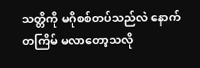သတ္တိကို မဂိုစစ်တပ်သည်လဲ နောက်တကြိမ် မလာတော့သလို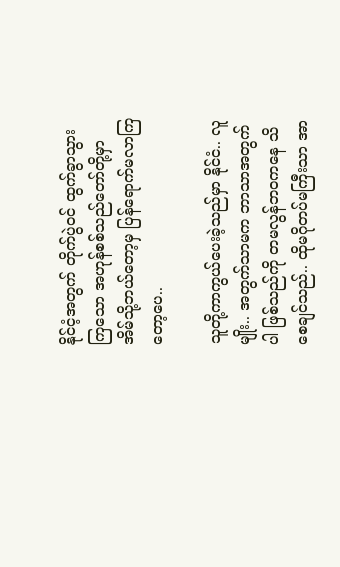နိုင်ငံ့အတွက် တိုက်ပွဲဝင် ထွက်ခွာသွားကြသော အဟုန်စစ်သည်တော်တို့မှာ အိမ်သို့ဘယ်တော့မှ ပြန်ရောက်မလာကြတော့ပေ..

သူတို့ကာကွယ်ပေးခဲ့သည်မှာ နိုင်ငံ.. လူမျိုး.. အတွက်သာမက ဘာသာအတွက်ပါ ဖြစ်သည်ကို တမလွန်ဘဝကနေ သိစေချင်သည်.. ထိုမဂိုတပ်မကြီးသာ အာ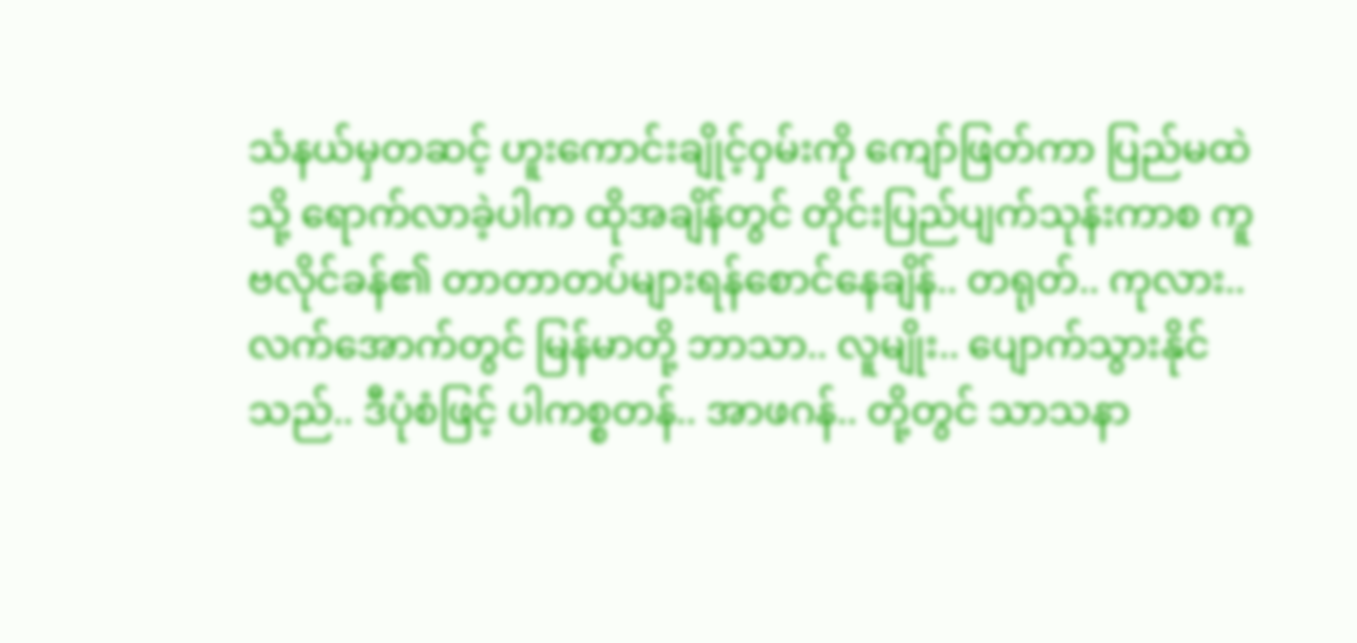သံနယ်မှတဆင့် ဟူးကောင်းချိုင့်ဝှမ်းကို ကျော်ဖြတ်ကာ ပြည်မထဲသို့ ရောက်လာခဲ့ပါက ထိုအချိန်တွင် တိုင်းပြည်ပျက်သုန်းကာစ ကူဗလိုင်ခန်၏ တာတာတပ်များရန်စောင်နေချိန်.. တရုတ်.. ကုလား.. လက်အောက်တွင် မြန်မာတို့ ဘာသာ.. လူမျိုး.. ပျောက်သွားနိုင်သည်.. ဒီပုံစံဖြင့် ပါကစ္စတန်.. အာဖဂန်.. တို့တွင် သာသနာ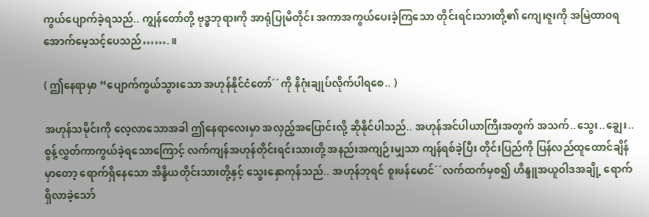ကွယ်ပျောက်ခဲ့ရသည်.. ကျွန်တော်တို့ ဗုဒ္ဓဘုရားကို အာရုံပြုမိတိုင်း အကာအကွယ်ပေးခဲ့ကြသော တိုင်းရင်းသားတို့၏ ကျေးဇူးကို အမြဲထာဝရ အောက်မေ့သင့်ပေသည်…….။

( ဤနေရာမှာ “ပျောက်ကွယ်သွားသော အဟုန်နိုင်ငံတော်´´ကို နိဂုံးချုပ်လိုက်ပါရစေ.. )

အဟုန်သမိုင်းကို လေ့လာသောအခါ ဤနေရာလေးမှာ အလှည့်အပြောင်းလို့ ဆိုနိုင်ပါသည်.. အဟုန်အင်ပါယာကြီးအတွက် အသက်..သွေး..ချွေး.. စွန့်လွှတ်ကာကွယ်ခဲ့ရသောကြောင့် လက်ကျန်အဟုန်တိုင်းရင်းသားတို့ အနည်းအကျဉ်းမျှသာ ကျန်ရစ်ခဲ့ပြီး တိုင်းပြည်ကို ပြန်လည်ထူထောင်ချိန်မှာတော့ ရောက်ရှိနေသော အိန္ဒိယတိုင်းသားတို့နှင့် သွေးနှောကုန်သည်.. အဟုန်ဘုရင် စူးဖန်မောင်´´လက်ထက်မှစ၍ ဟိန္ဒူအယူဝါဒအချို့ ရောက်ရှိလာခဲ့သော်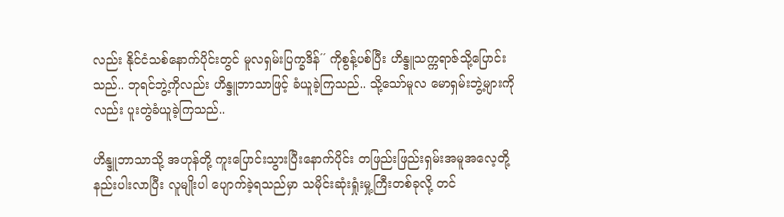လည်း နိုင်ငံသစ်နောက်ပိုင်းတွင် မူလရှမ်းပြက္ခဒိန်´´ ကိုစွန့်ပစ်ပြီး ဟိန္ဒူသက္ကရာဇ်သို့ပြောင်းသည်.. ဘုရင်ဘွဲ့ကိုလည်း ဟိန္ဒူဘာသာဖြင့် ခံယူခဲ့ကြသည်.. သို့သော်မူလ မောရှမ်းဘွဲ့များကိုလည်း ပူးတွဲခံယူခဲ့ကြသည်..

ဟိန္ဒူဘာသာသို့ အဟုန်တို့ ကူးပြောင်းသွားပြီးနောက်ပိုင်း တဖြည်းဖြည်းရှမ်းအမူအလေ့တို့ နည်းပါးလာပြီး လူမျိုးပါ ပျောက်ခဲ့ရသည်မှာ သမိုင်းဆုံးရှုံးမှု့ကြီးတစ်ခုလို့ တင်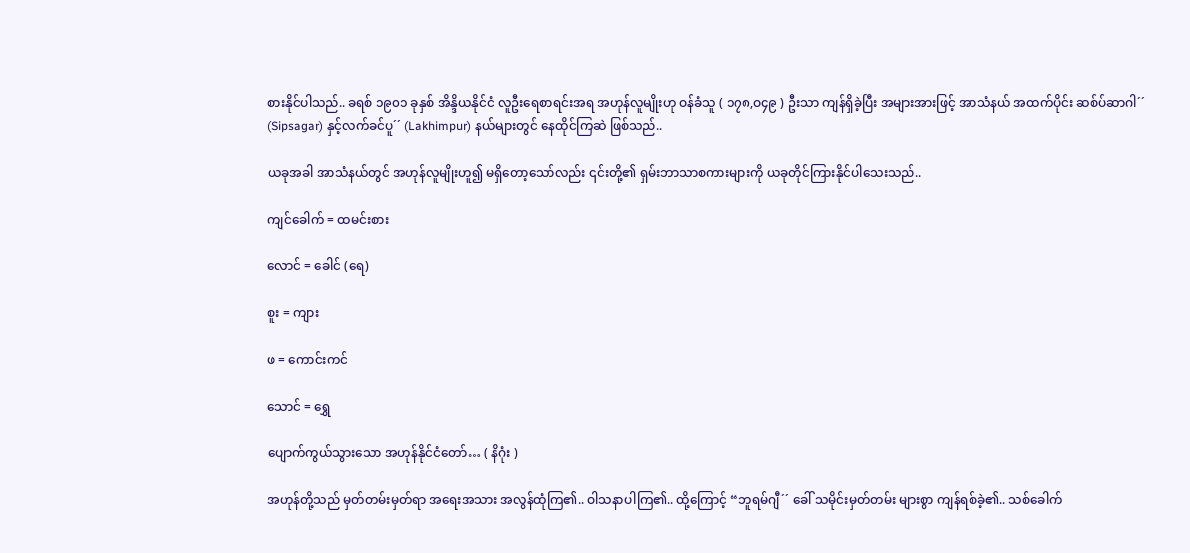စားနိုင်ပါသည်.. ခရစ် ၁၉၀၁ ခုနှစ် အိန္ဒိယနိုင်ငံ လူဦးရေစာရင်းအရ အဟုန်လူမျိုးဟု ဝန်ခံသူ ( ၁၇၈,ဝ၄၉ ) ဦးသာ ကျန်ရှိခဲ့ပြီး အများအားဖြင့် အာသံနယ် အထက်ပိုင်း ဆစ်ပ်ဆာဂါ´´ (Sipsagar) နှင့်လက်ခင်ပူ´´ (Lakhimpur) နယ်များတွင် နေထိုင်ကြဆဲ ဖြစ်သည်..

ယခုအခါ အာသံနယ်တွင် အဟုန်လူမျိုးဟူ၍ မရှိတော့သော်လည်း ၎င်းတို့၏ ရှမ်းဘာသာစကားများကို ယခုတိုင်ကြားနိုင်ပါသေးသည်..

ကျင်ခေါက် = ထမင်းစား

လောင် = ခေါင် (ရေ)

စူး = ကျား

ဖ = ကောင်းကင်

သောင် = ရွှေ

ပျောက်ကွယ်သွားသော အဟုန်နိုင်ငံတော်… ( နိဂုံး )

အဟုန်တို့သည် မှတ်တမ်းမှတ်ရာ အရေးအသား အလွန်ထုံကြ၏.. ဝါသနာပါကြ၏.. ထို့ကြောင့် “ဘူရမ်ဂျီ´´ ခေါ် သမိုင်းမှတ်တမ်း များစွာ ကျန်ရစ်ခဲ့၏.. သစ်ခေါက်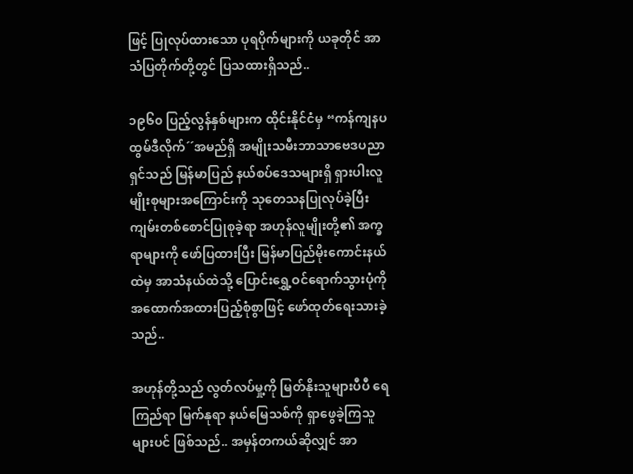ဖြင့် ပြုလုပ်ထားသော ပုရပိုက်များကို ယခုတိုင် အာသံပြတိုက်တို့တွင် ပြသထားရှိသည်..

၁၉၆၀ ပြည့်လွန်နှစ်များက ထိုင်းနိုင်ငံမှ “ကန်ကျနပထွမ်ဒီလိုက်´´အမည်ရှိ အမျိုးသမီးဘာသာဗေဒပညာရှင်သည် မြန်မာပြည် နယ်စပ်ဒေသများရှိ ရှားပါးလူမျိုးစုများအကြောင်းကို သုတေသနပြုလုပ်ခဲ့ပြီး ကျမ်းတစ်စောင်ပြုစုခဲ့ရာ အဟုန်လူမျိုးတို့၏ အက္ခရာများကို ဖော်ပြထားပြီး မြန်မာပြည်မိုးကောင်းနယ်ထဲမှ အာသံနယ်ထဲသို့ ပြောင်းရွှေ့ဝင်ရောက်သွားပုံကို အထောက်အထားပြည့်စုံစွာဖြင့် ဖော်ထုတ်ရေးသားခဲ့သည်..

အဟုန်တို့သည် လွတ်လပ်မှု့ကို မြတ်နိုးသူများပီပီ ရေကြည်ရာ မြက်နုရာ နယ်မြေသစ်ကို ရှာဖွေခဲ့ကြသူများပင် ဖြစ်သည်.. အမှန်တကယ်ဆိုလျှင် အာ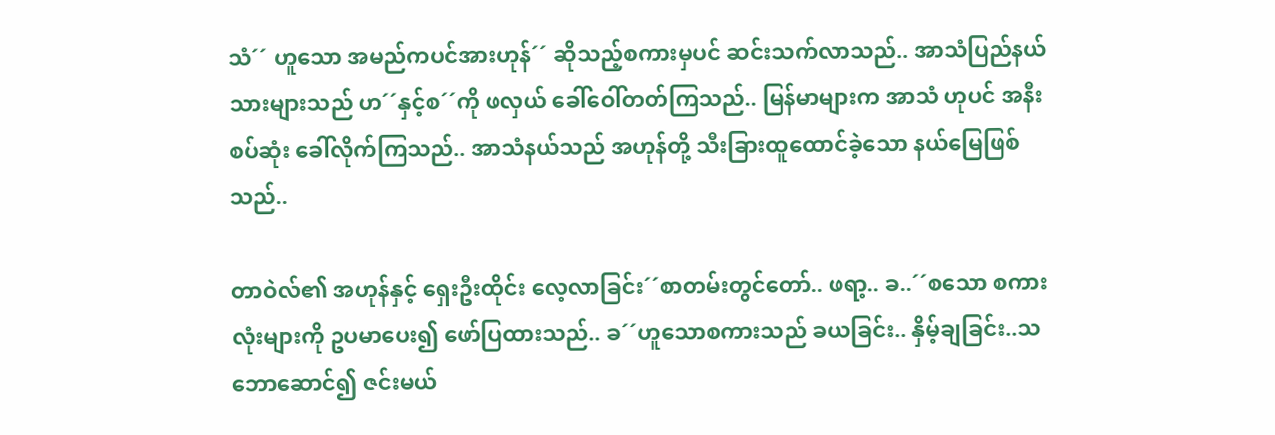သံ´´ ဟူသော အမည်ကပင်အားဟုန်´´ ဆိုသည့်စကားမှပင် ဆင်းသက်လာသည်.. အာသံပြည်နယ်သားများသည် ဟ´´နှင့်စ´´ကို ဖလှယ် ခေါ်ဝေါ်တတ်ကြသည်.. မြန်မာများက အာသံ ဟုပင် အနီးစပ်ဆုံး ခေါ်လိုက်ကြသည်.. အာသံနယ်သည် အဟုန်တို့ သီးခြားထူထောင်ခဲ့သော နယ်မြေဖြစ်သည်..

တာဝဲလ်၏ အဟုန်နှင့် ရှေးဦးထိုင်း လေ့လာခြင်း´´စာတမ်းတွင်တော်.. ဖရာ့.. ခ..´´စသော စကားလုံးများကို ဥပမာပေး၍ ဖော်ပြထားသည်.. ခ´´ဟူသောစကားသည် ခယခြင်း.. နှိမ့်ချခြင်း..သဘောဆောင်၍ ဇင်းမယ်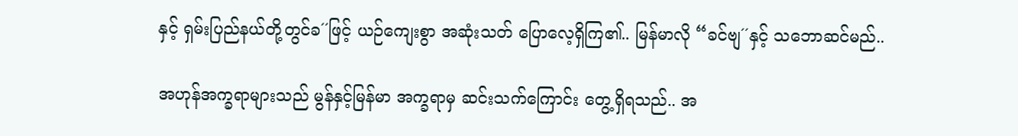နှင့် ရှမ်းပြည်နယ်တို့တွင်ခ´´ဖြင့် ယဉ်ကျေးစွာ အဆုံးသတ် ပြောလေ့ရှိကြ၏.. မြန်မာလို “ခင်ဗျ´´နှင့် သဘောဆင်မည်..

အဟုန်အက္ခရာများသည် မွန်နှင့်မြန်မာ အက္ခရာမှ ဆင်းသက်ကြောင်း တွေ့ရှိရသည်.. အ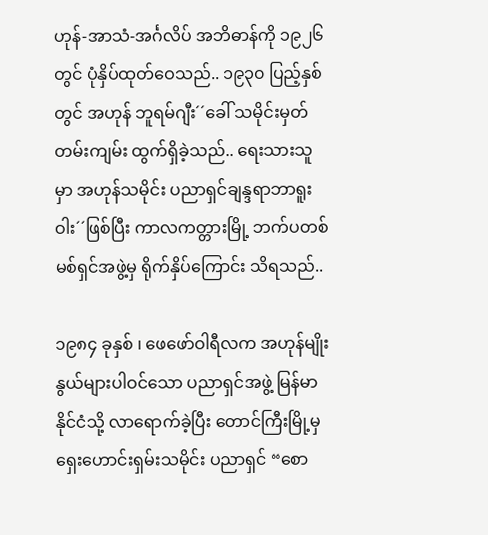ဟုန်-အာသံ-အင်္ဂလိပ် အဘိဓာန်ကို ၁၉၂၆ တွင် ပုံနှိပ်ထုတ်ဝေသည်.. ၁၉၃၀ ပြည့်နှစ်တွင် အဟုန် ဘူရမ်ဂျီး´´ခေါ် သမိုင်းမှတ်တမ်းကျမ်း ထွက်ရှိခဲ့သည်.. ရေးသားသူမှာ အဟုန်သမိုင်း ပညာရှင်ချန္ဒရာဘာရူးဝါး´´ဖြစ်ပြီး ကာလကတ္တားမြို့ ဘက်ပတစ်မစ်ရှင်အဖွဲ့မှ ရိုက်နှိပ်ကြောင်း သိရသည်..

၁၉၈၄ ခုနှစ် ၊ ဖေဖော်ဝါရီလက အဟုန်မျိုးနွယ်များပါဝင်သော ပညာရှင်အဖွဲ့ မြန်မာနိုင်ငံသို့ လာရောက်ခဲ့ပြီး တောင်ကြီးမြို့မှ ရှေးဟောင်းရှမ်းသမိုင်း ပညာရှင် “စော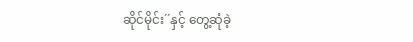ဆိုင်မိုင်း´´နှင့် တွေ့ဆုံခဲ့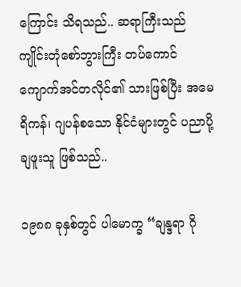ကြောင်း သိရသည်.. ဆရာကြီးသည် ကျိုင်းတုံစော်ဘွားကြီး တပ်ကောင် ကျောက်အင်တလိုင်၏ သားဖြစ်ပြီး အမေရိကန်၊ ဂျပန်စသော နိုင်ငံများတွင် ပညာပို့ချဖူးသူ ဖြစ်သည်..

၁၉၈၈ ခုနှစ်တွင် ပါမောက္ခ “ချန္ဒရာ ဂို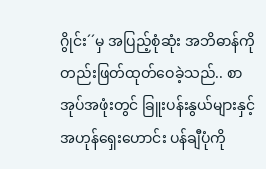ဂွိုင်း´´မှ အပြည့်စုံဆုံး အဘိဓာန်ကို တည်းဖြတ်ထုတ်ဝေခဲ့သည်.. စာအုပ်အဖုံးတွင် ခြူးပန်းနွယ်များနှင့် အဟုန်ရှေးဟောင်း ပန်ချီပုံကို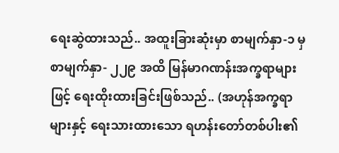ရေးဆွဲထားသည်.. အထူးခြားဆုံးမှာ စာမျက်နှာ-၁ မှ စာမျက်နှာ- ၂၂၉ အထိ မြန်မာဂဏန်းအက္ခရာများဖြင့် ရေးထိုးထားခြင်းဖြစ်သည်.. (အဟုန်အက္ခရာများနှင့် ရေးသားထားသော ရဟန်းတော်တစ်ပါး၏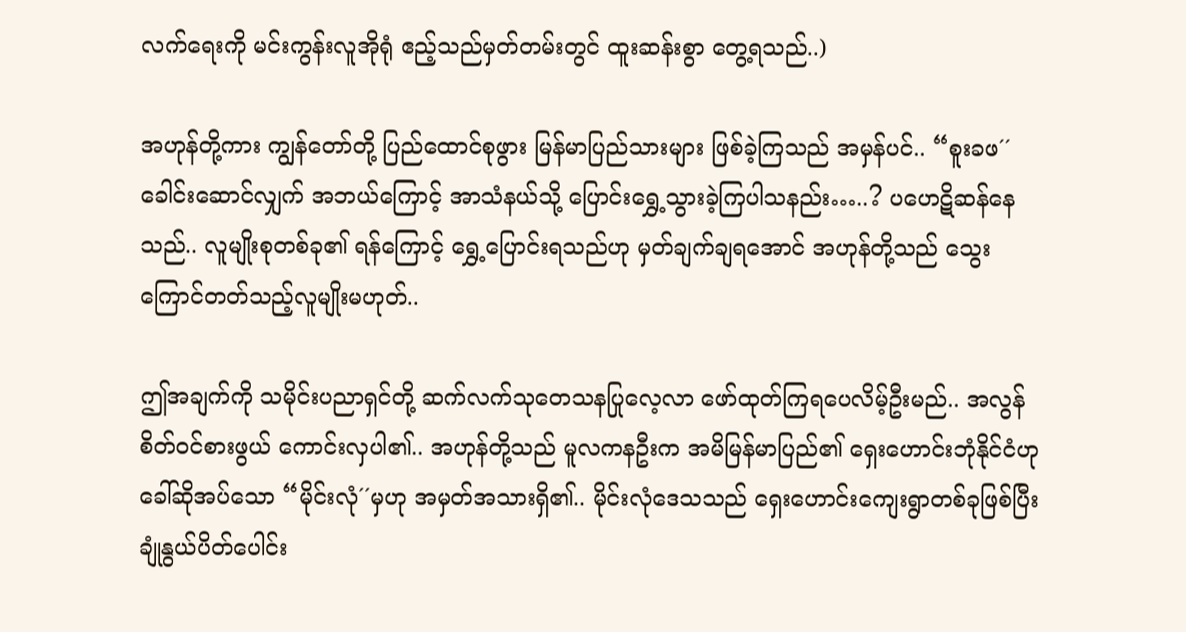လက်ရေးကို မင်းကွန်းလူအိုရုံ ဧည့်သည်မှတ်တမ်းတွင် ထူးဆန်းစွာ တွေ့ရသည်..)

အဟုန်တို့ကား ကျွန်တော်တို့ ပြည်ထောင်စုဖွား မြန်မာပြည်သားများ ဖြစ်ခဲ့ကြသည် အမှန်ပင်.. “စူးခဖ´´ခေါင်းဆောင်လျှက် အဘယ်ကြောင့် အာသံနယ်သို့ ပြောင်းရွှေ့သွားခဲ့ကြပါသနည်း…..? ပဟေဋိဆန်နေသည်.. လူမျိုးစုတစ်ခု၏ ရန်ကြောင့် ရွှေ့ပြောင်းရသည်ဟု မှတ်ချက်ချရအောင် အဟုန်တို့သည် သွေးကြောင်တတ်သည့်လူမျိုးမဟုတ်..

ဤအချက်ကို သမိုင်းပညာရှင်တို့ ဆက်လက်သုတေသနပြုလေ့လာ ဖော်ထုတ်ကြရပေလိမ့်ဦးမည်.. အလွန်စိတ်ဝင်စားဖွယ် ကောင်းလှပါ၏.. အဟုန်တို့သည် မူလကနဦးက အမိမြန်မာပြည်၏ ရှေးဟောင်းဘုံနိုင်ငံဟု ခေါ်ဆိုအပ်သော “မိုင်းလုံ´´မှဟု အမှတ်အသားရှိ၏.. မိုင်းလုံဒေသသည် ရှေးဟောင်းကျေးရွာတစ်ခုဖြစ်ပြီး ချုံနွယ်ပိတ်ပေါင်း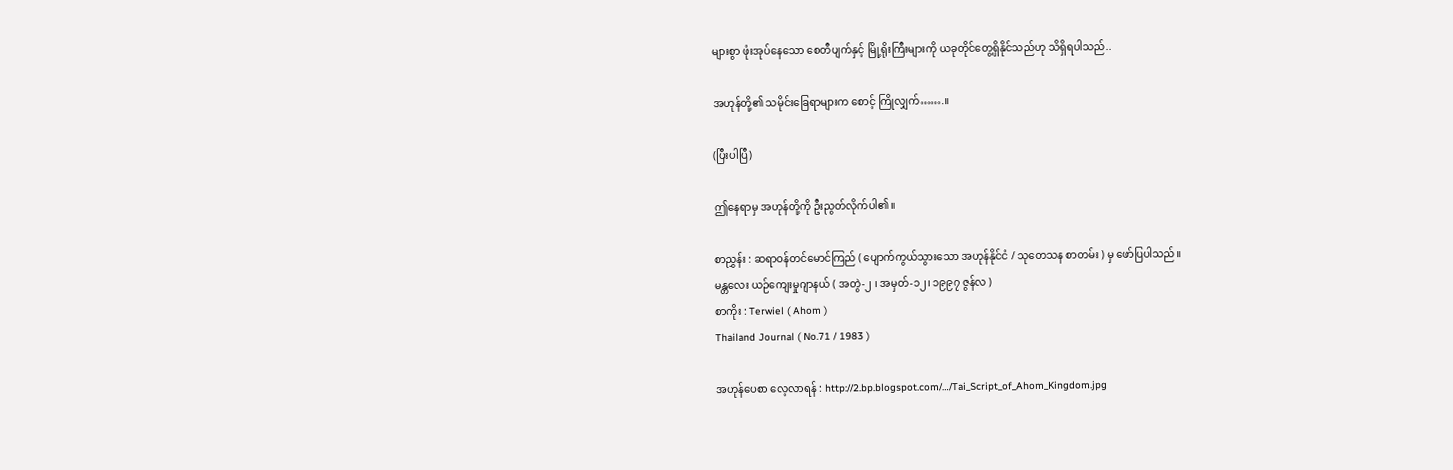များစွာ ဖုံးအုပ်နေသော စေတီပျက်နှင့် မြို့ရိုးကြီးများကို ယခုတိုင်တွေ့ရှိနိုင်သည်ဟု သိရှိရပါသည်..

အဟုန်တို့၏ သမိုင်းခြေရာများက စောင့် ကြိုလျှက်…….။

(ပြီးပါပြီ)

ဤနေရာမှ အဟုန်တို့ကို ဦးညွတ်လိုက်ပါ၏။

စာညွှန်း : ဆရာဝန်တင်မောင်ကြည် ( ပျောက်ကွယ်သွားသော အဟုန်နိုင်ငံ / သုတေသန စာတမ်း ) မှ ဖော်ပြပါသည်။
မန္တလေး ယဉ်ကျေးမှုဂျာနယ် ( အတွဲ-၂ ၊ အမှတ်-၁၂၊ ၁၉၉၇ ဇွန်လ )
စာကိုး : Terwiel ( Ahom )
Thailand Journal ( No.71 / 1983 )

အဟုန်ပေစာ လေ့လာရန် : http://2.bp.blogspot.com/…/Tai_Script_of_Ahom_Kingdom.jpg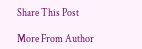Share This Post

More From Author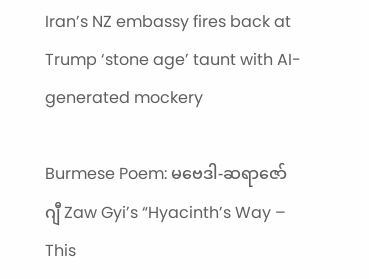Iran’s NZ embassy fires back at Trump ‘stone age’ taunt with AI-generated mockery

Burmese Poem: မဗေဒါ-ဆရာဇော်ဂျီ Zaw Gyi’s “Hyacinth’s Way – This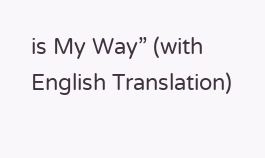is My Way” (with English Translation)